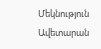Մեկնություն Ավետարան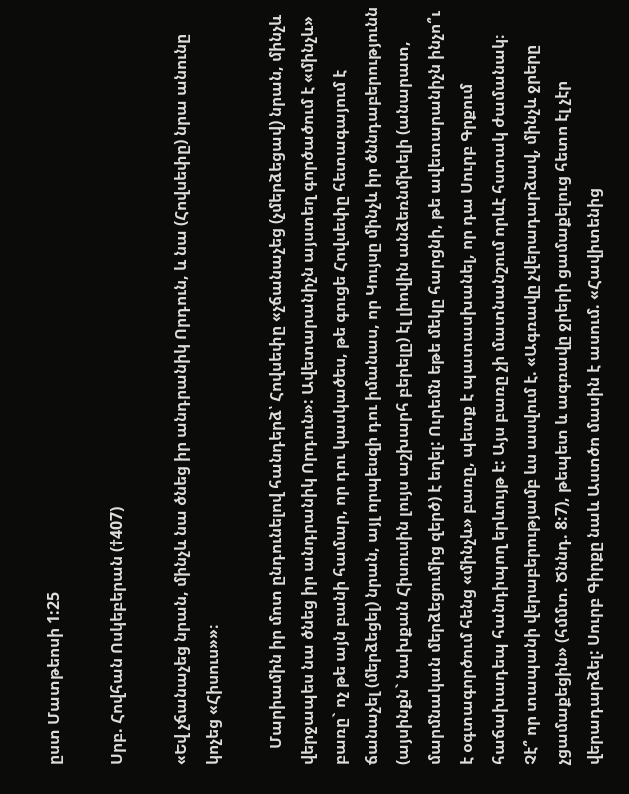ըստ Մատթեոսի 1:25

Սրբ. Հովհան Ոսկեբերան (†407)

«Եվ չճանաչեց նրան, մինչև նա ծնեց իր անդրանիկ Որդուն, և նա (Հովսեփը) նրա անունը կոչեց «Հիսուս»»։

    Մարիամին իր մոտ ընդունելով հանդերձ՝ Հովսեփը «չճանաչեց (չմերձեցավ) նրան, մինչև վերջապես նա ծնեց իր անդրանիկ Որդուն»: Ավետարանիչն այստեղ գործածում է «մինչև» բառը` ոչ թե այն բանի համար, որ դու կասկածես, թե գուցե Հովսեփը հետագայում է ճանաչել (մերձեցել) նրան, այլ որպեսզի դու իմանաս, որ Կույսը մինչև իր ծննդաբերությունն (այսինքն` նախքան Հիսուսին լույս աշխարհ բերելը) էլ լիովին անձեռնմխելի (անարատ, մարմնական մերձեցումից զերծ) է եղել: Ուրեմն եթե մեկը հարցնի, թե ավետարանիչն ինչո՞ւ է օգտագործում հենց «մինչև» բառը, պետք է պատասխանել, որ դա Սուրբ Գրքում հաճախադեպ հանդիպող երևույթ է: Այս բառը չի մատնանշում որևէ հստակ ժամանակ։ Չէ՞ որ տապանի վերաբերությամբ ևս ասվում է. «Ագռավը չվերադարձավ, մինչև ջրերը չցամաքեցին» (հմմտ. Ծննդ. 8:7), թեպետ և ագռավը ջրերի ցամաքելուց հետո էլ չէր վերադարձել: Սուրբ Գիրքը նաև Աստծո մասին է ասում. «Հավիտենից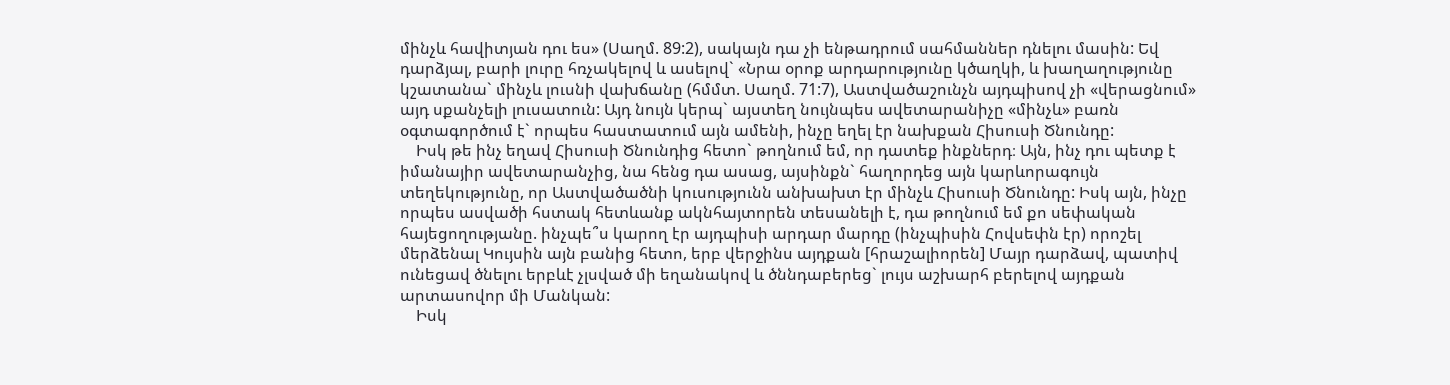մինչև հավիտյան դու ես» (Սաղմ. 89:2), սակայն դա չի ենթադրում սահմաններ դնելու մասին: Եվ դարձյալ, բարի լուրը հռչակելով և ասելով` «Նրա օրոք արդարությունը կծաղկի, և խաղաղությունը կշատանա` մինչև լուսնի վախճանը (հմմտ. Սաղմ. 71:7), Աստվածաշունչն այդպիսով չի «վերացնում» այդ սքանչելի լուսատուն: Այդ նույն կերպ` այստեղ նույնպես ավետարանիչը «մինչև» բառն օգտագործում է` որպես հաստատում այն ամենի, ինչը եղել էր նախքան Հիսուսի Ծնունդը:
    Իսկ թե ինչ եղավ Հիսուսի Ծնունդից հետո` թողնում եմ, որ դատեք ինքներդ։ Այն, ինչ դու պետք է իմանայիր ավետարանչից, նա հենց դա ասաց, այսինքն` հաղորդեց այն կարևորագույն տեղեկությունը, որ Աստվածածնի կուսությունն անխախտ էր մինչև Հիսուսի Ծնունդը: Իսկ այն, ինչը որպես ասվածի հստակ հետևանք ակնհայտորեն տեսանելի է, դա թողնում եմ քո սեփական հայեցողությանը. ինչպե՞ս կարող էր այդպիսի արդար մարդը (ինչպիսին Հովսեփն էր) որոշել մերձենալ Կույսին այն բանից հետո, երբ վերջինս այդքան [հրաշալիորեն] Մայր դարձավ, պատիվ ունեցավ ծնելու երբևէ չլսված մի եղանակով և ծննդաբերեց` լույս աշխարհ բերելով այդքան արտասովոր մի Մանկան:
    Իսկ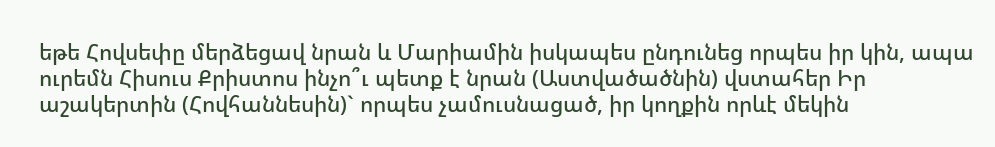եթե Հովսեփը մերձեցավ նրան և Մարիամին իսկապես ընդունեց որպես իր կին, ապա ուրեմն Հիսուս Քրիստոս ինչո՞ւ պետք է նրան (Աստվածածնին) վստահեր Իր աշակերտին (Հովհաննեսին)` որպես չամուսնացած, իր կողքին որևէ մեկին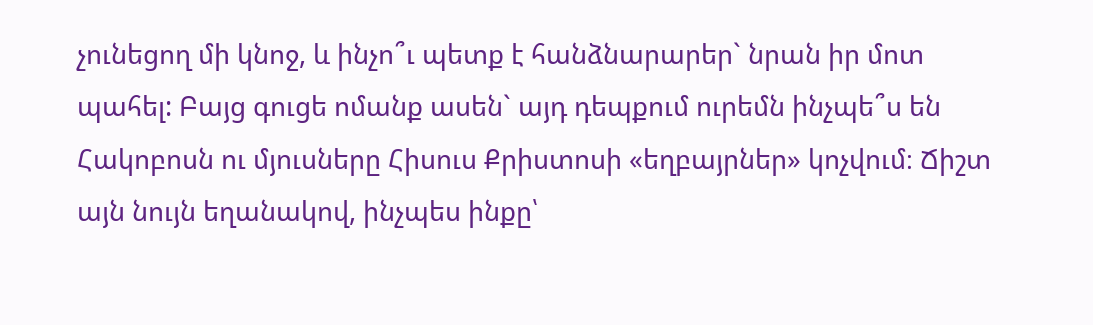չունեցող մի կնոջ, և ինչո՞ւ պետք է հանձնարարեր` նրան իր մոտ պահել: Բայց գուցե ոմանք ասեն` այդ դեպքում ուրեմն ինչպե՞ս են Հակոբոսն ու մյուսները Հիսուս Քրիստոսի «եղբայրներ» կոչվում։ Ճիշտ այն նույն եղանակով, ինչպես ինքը՝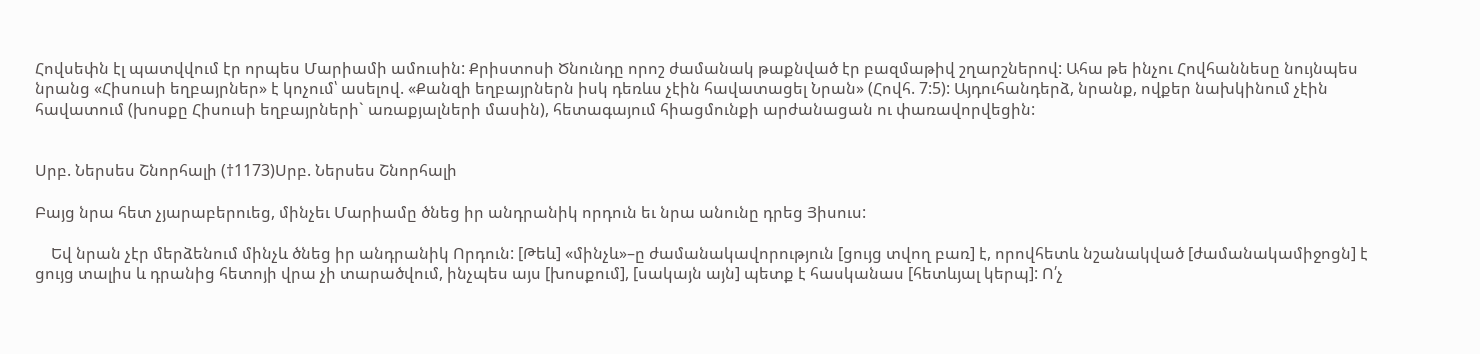Հովսեփն էլ պատվվում էր որպես Մարիամի ամուսին: Քրիստոսի Ծնունդը որոշ ժամանակ թաքնված էր բազմաթիվ շղարշներով: Ահա թե ինչու Հովհաննեսը նույնպես նրանց «Հիսուսի եղբայրներ» է կոչում՝ ասելով. «Քանզի եղբայրներն իսկ դեռևս չէին հավատացել Նրան» (Հովհ. 7:5): Այդուհանդերձ, նրանք, ովքեր նախկինում չէին հավատում (խոսքը Հիսուսի եղբայրների` առաքյալների մասին), հետագայում հիացմունքի արժանացան ու փառավորվեցին:


Սրբ. Ներսես Շնորհալի (†1173)Սրբ. Ներսես Շնորհալի

Բայց նրա հետ չյարաբերուեց, մինչեւ Մարիամը ծնեց իր անդրանիկ որդուն եւ նրա անունը դրեց Յիսուս:

    Եվ նրան չէր մերձենում մինչև ծնեց իր անդրանիկ Որդուն: [Թեև] «մինչև»–ը ժամանակավորություն [ցույց տվող բառ] է, որովհետև նշանակված [ժամանակամիջոցն] է ցույց տալիս և դրանից հետոյի վրա չի տարածվում, ինչպես այս [խոսքում], [սակայն այն] պետք է հասկանաս [հետևյալ կերպ]: Ո՛չ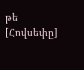թե [Հովսեփը]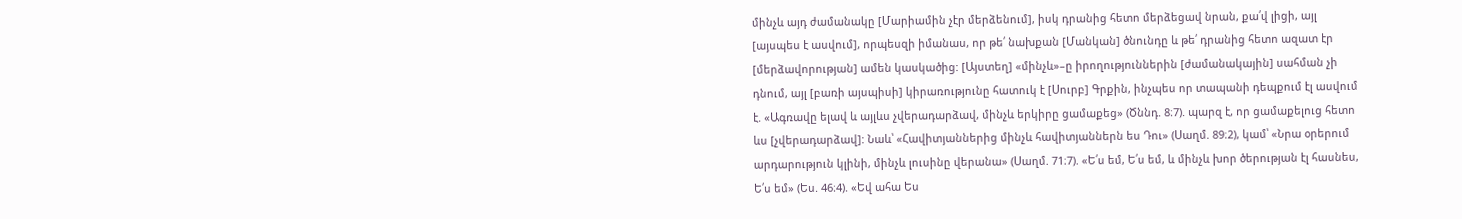մինչև այդ ժամանակը [Մարիամին չէր մերձենում], իսկ դրանից հետո մերձեցավ նրան, քա՛վ լիցի, այլ [այսպես է ասվում], որպեսզի իմանաս, որ թե՛ նախքան [Մանկան] ծնունդը և թե՛ դրանից հետո ազատ էր [մերձավորության] ամեն կասկածից: [Այստեղ] «մինչև»–ը իրողություններին [ժամանակային] սահման չի դնում, այլ [բառի այսպիսի] կիրառությունը հատուկ է [Սուրբ] Գրքին, ինչպես որ տապանի դեպքում էլ ասվում է. «Ագռավը ելավ և այլևս չվերադարձավ, մինչև երկիրը ցամաքեց» (Ծննդ. 8։7). պարզ է, որ ցամաքելուց հետո ևս [չվերադարձավ]: Նաև՝ «Հավիտյաններից մինչև հավիտյաններն ես Դու» (Սաղմ. 89։2), կամ՝ «Նրա օրերում արդարություն կլինի, մինչև լուսինը վերանա» (Սաղմ. 71։7). «Ե՛ս եմ, Ե՛ս եմ, և մինչև խոր ծերության էլ հասնես, Ե՛ս եմ» (Ես. 46։4). «Եվ ահա Ես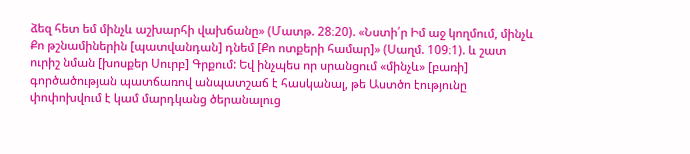ձեզ հետ եմ մինչև աշխարհի վախճանը» (Մատթ. 28։20). «Նստի՛ր Իմ աջ կողմում, մինչև Քո թշնամիներին [պատվանդան] դնեմ [Քո ոտքերի համար]» (Սաղմ. 109։1). և շատ ուրիշ նման [խոսքեր Սուրբ] Գրքում: Եվ ինչպես որ սրանցում «մինչև» [բառի] գործածության պատճառով անպատշաճ է հասկանալ, թե Աստծո էությունը փոփոխվում է կամ մարդկանց ծերանալուց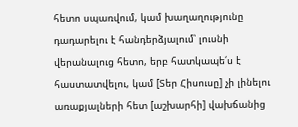հետո սպառվում, կամ խաղաղությունը դադարելու է հանդերձյալում՝ լուսնի վերանալուց հետո, երբ հատկապե՛ս է հաստատվելու, կամ [Տեր Հիսուսը] չի լինելու առաքյալների հետ [աշխարհի] վախճանից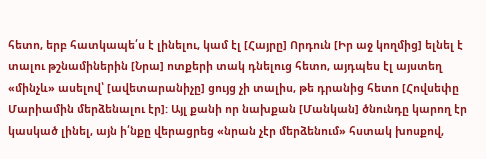հետո, երբ հատկապե՛ս է լինելու, կամ էլ [Հայրը] Որդուն [Իր աջ կողմից] ելնել է տալու թշնամիներին [Նրա] ոտքերի տակ դնելուց հետո, այդպես էլ այստեղ «մինչև» ասելով՝ [ավետարանիչը] ցույց չի տալիս, թե դրանից հետո [Հովսեփը Մարիամին մերձենալու էր]: Այլ քանի որ նախքան [Մանկան] ծնունդը կարող էր կասկած լինել, այն ի՛նքը վերացրեց «նրան չէր մերձենում» հստակ խոսքով,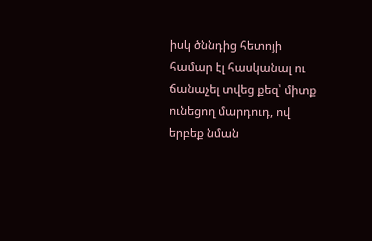իսկ ծննդից հետոյի համար էլ հասկանալ ու ճանաչել տվեց քեզ՝ միտք ունեցող մարդուդ, ով երբեք նման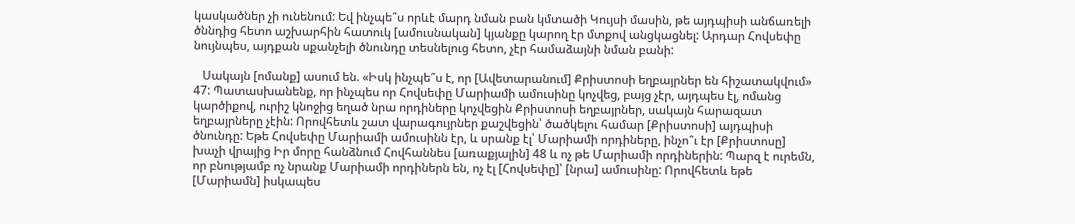կասկածներ չի ունենում: Եվ ինչպե՞ս որևէ մարդ նման բան կմտածի Կույսի մասին, թե այդպիսի անճառելի ծննդից հետո աշխարհին հատուկ [ամուսնական] կյանքը կարող էր մտքով անցկացնել: Արդար Հովսեփը նույնպես, այդքան սքանչելի ծնունդը տեսնելուց հետո, չէր համաձայնի նման բանի:

   Սակայն [ոմանք] ասում են. «Իսկ ինչպե՞ս է, որ [Ավետարանում] Քրիստոսի եղբայրներ են հիշատակվում» 47: Պատասխանենք, որ ինչպես որ Հովսեփը Մարիամի ամուսինը կոչվեց, բայց չէր, այդպես էլ, ոմանց կարծիքով, ուրիշ կնոջից եղած նրա որդիները կոչվեցին Քրիստոսի եղբայրներ, սակայն հարազատ եղբայրները չէին: Որովհետև շատ վարագույրներ քաշվեցին՝ ծածկելու համար [Քրիստոսի] այդպիսի ծնունդը: Եթե Հովսեփը Մարիամի ամուսինն էր, և սրանք էլ՝ Մարիամի որդիները, ինչո՞ւ էր [Քրիստոսը] խաչի վրայից Իր մորը հանձնում Հովհաննես [առաքյալին] 48 և ոչ թե Մարիամի որդիներին: Պարզ է ուրեմն, որ բնությամբ ոչ նրանք Մարիամի որդիներն են, ոչ էլ [Հովսեփը]՝ [նրա] ամուսինը: Որովհետև եթե [Մարիամն] իսկապես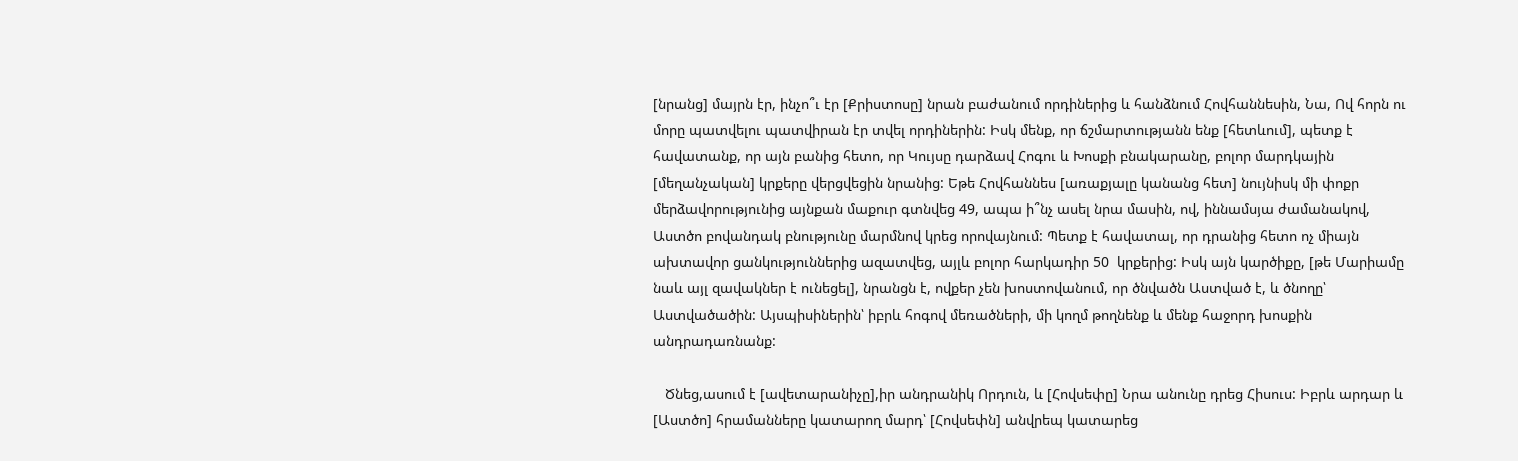[նրանց] մայրն էր, ինչո՞ւ էր [Քրիստոսը] նրան բաժանում որդիներից և հանձնում Հովհաննեսին, Նա, Ով հորն ու մորը պատվելու պատվիրան էր տվել որդիներին: Իսկ մենք, որ ճշմարտությանն ենք [հետևում], պետք է հավատանք, որ այն բանից հետո, որ Կույսը դարձավ Հոգու և Խոսքի բնակարանը, բոլոր մարդկային [մեղանչական] կրքերը վերցվեցին նրանից: Եթե Հովհաննես [առաքյալը կանանց հետ] նույնիսկ մի փոքր մերձավորությունից այնքան մաքուր գտնվեց 49, ապա ի՞նչ ասել նրա մասին, ով, իննամսյա ժամանակով, Աստծո բովանդակ բնությունը մարմնով կրեց որովայնում: Պետք է հավատալ, որ դրանից հետո ոչ միայն ախտավոր ցանկություններից ազատվեց, այլև բոլոր հարկադիր 50  կրքերից: Իսկ այն կարծիքը, [թե Մարիամը նաև այլ զավակներ է ունեցել], նրանցն է, ովքեր չեն խոստովանում, որ ծնվածն Աստված է, և ծնողը՝ Աստվածածին: Այսպիսիներին՝ իբրև հոգով մեռածների, մի կողմ թողնենք և մենք հաջորդ խոսքին անդրադառնանք:

   Ծնեց,ասում է [ավետարանիչը],իր անդրանիկ Որդուն, և [Հովսեփը] Նրա անունը դրեց Հիսուս: Իբրև արդար և [Աստծո] հրամանները կատարող մարդ՝ [Հովսեփն] անվրեպ կատարեց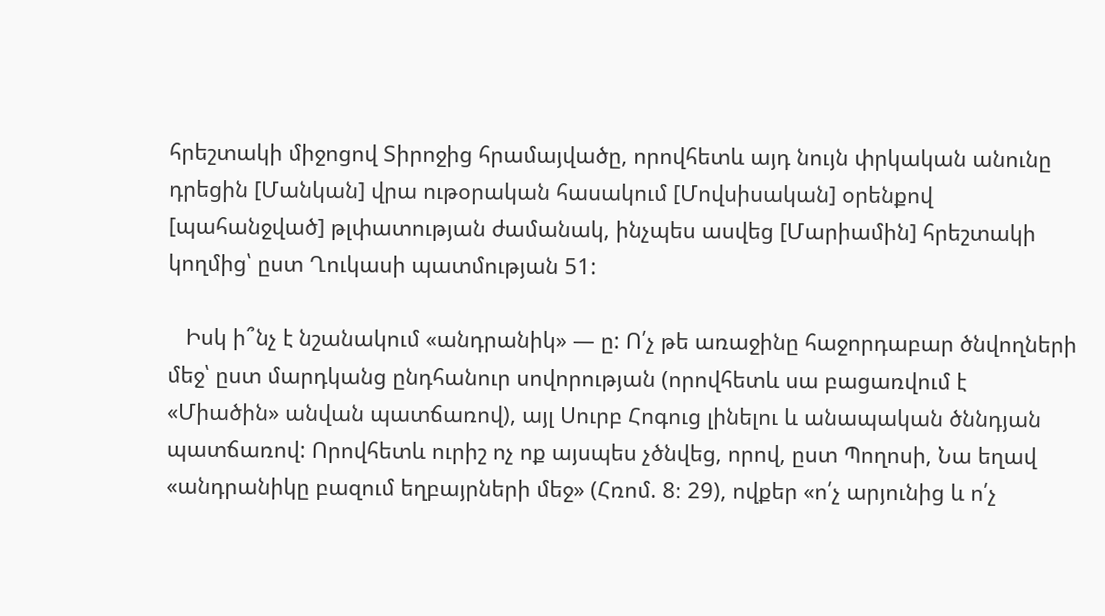հրեշտակի միջոցով Տիրոջից հրամայվածը, որովհետև այդ նույն փրկական անունը դրեցին [Մանկան] վրա ութօրական հասակում [Մովսիսական] օրենքով [պահանջված] թլփատության ժամանակ, ինչպես ասվեց [Մարիամին] հրեշտակի կողմից՝ ըստ Ղուկասի պատմության 51:

   Իսկ ի՞նչ է նշանակում «անդրանիկ» — ը: Ո՛չ թե առաջինը հաջորդաբար ծնվողների մեջ՝ ըստ մարդկանց ընդհանուր սովորության (որովհետև սա բացառվում է «Միածին» անվան պատճառով), այլ Սուրբ Հոգուց լինելու և անապական ծննդյան պատճառով: Որովհետև ուրիշ ոչ ոք այսպես չծնվեց, որով, ըստ Պողոսի, Նա եղավ «անդրանիկը բազում եղբայրների մեջ» (Հռոմ. 8։ 29), ովքեր «ո՛չ արյունից և ո՛չ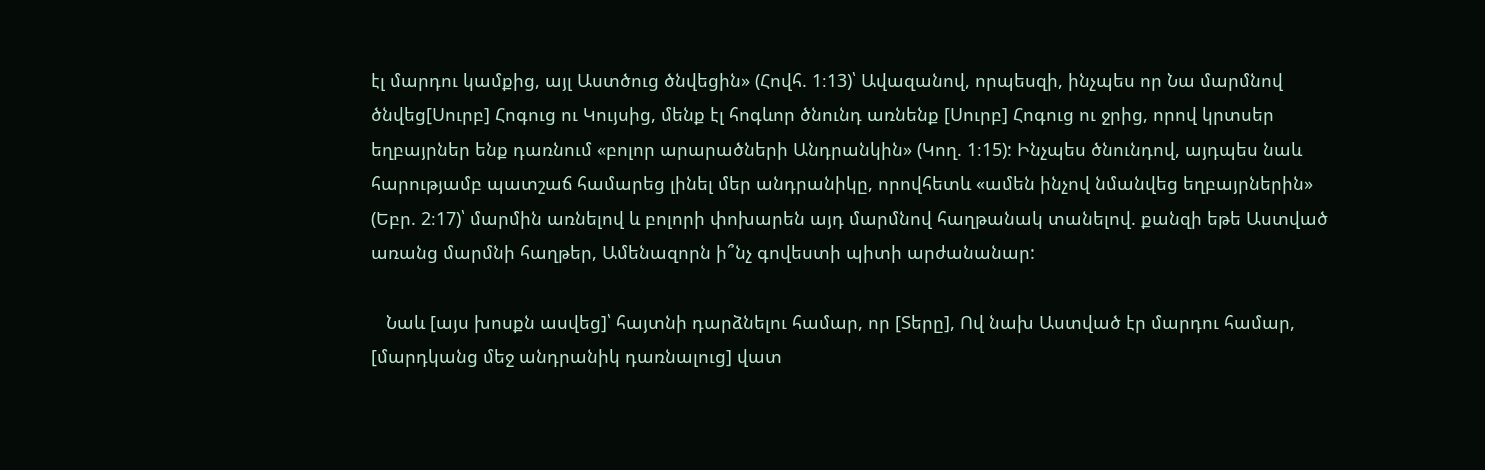էլ մարդու կամքից, այլ Աստծուց ծնվեցին» (Հովհ. 1։13)՝ Ավազանով, որպեսզի, ինչպես որ Նա մարմնով ծնվեց[Սուրբ] Հոգուց ու Կույսից, մենք էլ հոգևոր ծնունդ առնենք [Սուրբ] Հոգուց ու ջրից, որով կրտսեր եղբայրներ ենք դառնում «բոլոր արարածների Անդրանկին» (Կող. 1։15): Ինչպես ծնունդով, այդպես նաև հարությամբ պատշաճ համարեց լինել մեր անդրանիկը, որովհետև «ամեն ինչով նմանվեց եղբայրներին» (Եբր. 2։17)՝ մարմին առնելով և բոլորի փոխարեն այդ մարմնով հաղթանակ տանելով. քանզի եթե Աստված առանց մարմնի հաղթեր, Ամենազորն ի՞նչ գովեստի պիտի արժանանար:

   Նաև [այս խոսքն ասվեց]՝ հայտնի դարձնելու համար, որ [Տերը], Ով նախ Աստված էր մարդու համար, [մարդկանց մեջ անդրանիկ դառնալուց] վատ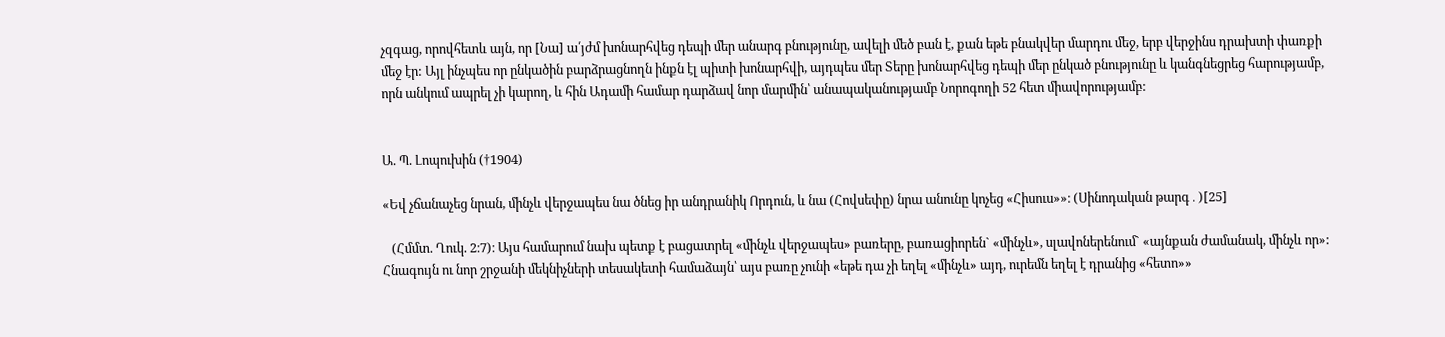չզգաց, որովհետև այն, որ [Նա] ա՛յժմ խոնարհվեց դեպի մեր անարգ բնությունը, ավելի մեծ բան է, քան եթե բնակվեր մարդու մեջ, երբ վերջինս դրախտի փառքի մեջ էր: Այլ ինչպես որ ընկածին բարձրացնողն ինքն էլ պիտի խոնարհվի, այդպես մեր Տերը խոնարհվեց դեպի մեր ընկած բնությունը և կանգնեցրեց հարությամբ, որն անկում ապրել չի կարող, և հին Ադամի համար դարձավ նոր մարմին՝ անապականությամբ Նորոգողի 52 հետ միավորությամբ:


Ա. Պ. Լոպուխին (†1904)

«Եվ չճանաչեց նրան, մինչև վերջապես նա ծնեց իր անդրանիկ Որդուն, և նա (Հովսեփը) նրա անունը կոչեց «Հիսուս»»։ (Սինոդական թարգ․)[25]

   (Հմմտ. Ղուկ. 2։7)։ Այս համարում նախ պետք է բացատրել «մինչև վերջապես» բառերը, բառացիորեն` «մինչև», սլավոներենում` «այնքան ժամանակ, մինչև որ»: Հնագույն ու նոր շրջանի մեկնիչների տեսակետի համաձայն՝ այս բառը չունի «եթե դա չի եղել «մինչև» այդ, ուրեմն եղել է դրանից «հետո»»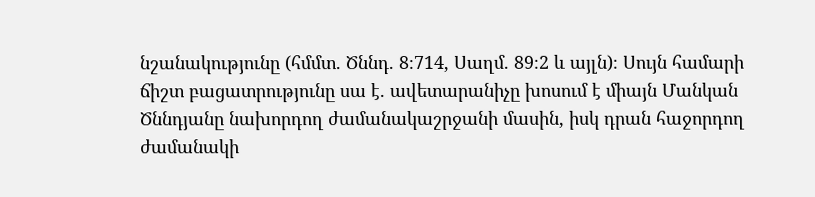նշանակությունը (հմմտ. Ծննդ. 8։714, Սաղմ. 89։2 և այլն)։ Սույն համարի ճիշտ բացատրությունը սա է. ավետարանիչը խոսում է միայն Մանկան Ծննդյանը նախորդող ժամանակաշրջանի մասին, իսկ դրան հաջորդող ժամանակի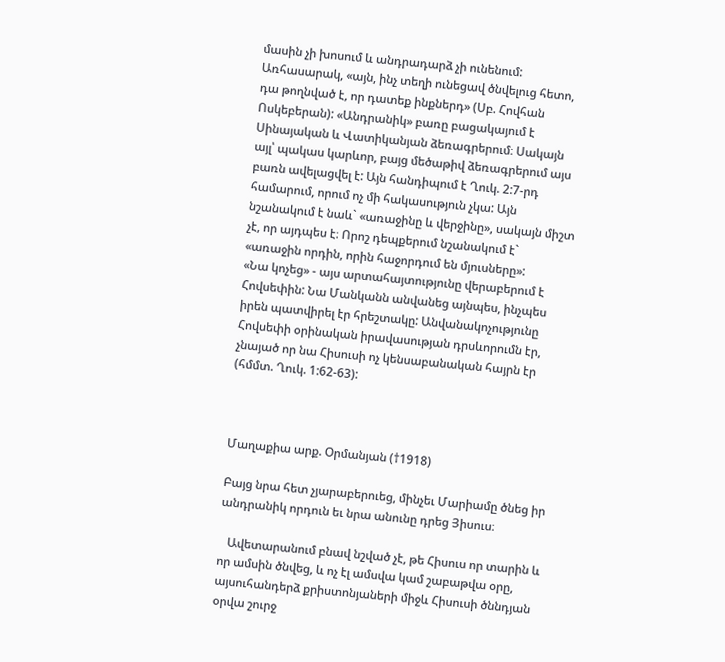մասին չի խոսում և անդրադարձ չի ունենում: Առհասարակ, «այն, ինչ տեղի ունեցավ ծնվելուց հետո, դա թողնված է, որ դատեք ինքներդ» (Սբ. Հովհան Ոսկեբերան): «Անդրանիկ» բառը բացակայում է Սինայական և Վատիկանյան ձեռագրերում։ Սակայն այլ՝ պակաս կարևոր, բայց մեծաթիվ ձեռագրերում այս բառն ավելացվել է: Այն հանդիպում է Ղուկ. 2:7-րդ համարում, որում ոչ մի հակասություն չկա: Այն նշանակում է նաև` «առաջինը և վերջինը», սակայն միշտ չէ, որ այդպես է։ Որոշ դեպքերում նշանակում է` «առաջին որդին, որին հաջորդում են մյուսները»:
«Նա կոչեց» - այս արտահայտությունը վերաբերում է Հովսեփին: Նա Մանկանն անվանեց այնպես, ինչպես իրեն պատվիրել էր հրեշտակը: Անվանակոչությունը Հովսեփի օրինական իրավասության դրսևորումն էր, չնայած որ նա Հիսուսի ոչ կենսաբանական հայրն էր (հմմտ. Ղուկ. 1:62-63):



Մաղաքիա արք. Օրմանյան (†1918)

Բայց նրա հետ չյարաբերուեց, մինչեւ Մարիամը ծնեց իր անդրանիկ որդուն եւ նրա անունը դրեց Յիսուս։

   Ավետարանում բնավ նշված չէ, թե Հիսուս որ տարին և որ ամսին ծնվեց, և ոչ էլ ամսվա կամ շաբաթվա օրը, այսուհանդերձ քրիստոնյաների միջև Հիսուսի ծննդյան օրվա շուրջ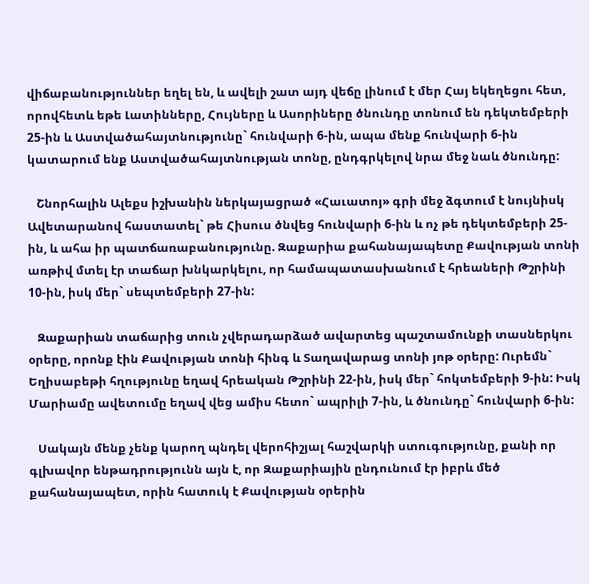վիճաբանություններ եղել են, և ավելի շատ այդ վեճը լինում է մեր Հայ եկեղեցու հետ, որովհետև եթե Լատինները, Հույները և Ասորիները ծնունդը տոնում են դեկտեմբերի 25-ին և Աստվածահայտնությունը` հունվարի 6-ին, ապա մենք հունվարի 6-ին կատարում ենք Աստվածահայտնության տոնը, ընդգրկելով նրա մեջ նաև ծնունդը:

   Շնորհալին Ալեքս իշխանին ներկայացրած «Հաւատոյ» գրի մեջ ձգտում է նույնիսկ Ավետարանով հաստատել` թե Հիսուս ծնվեց հունվարի 6-ին և ոչ թե դեկտեմբերի 25-ին, և ահա իր պատճառաբանությունը. Զաքարիա քահանայապետը Քավության տոնի առթիվ մտել էր տաճար խնկարկելու, որ համապատասխանում է հրեաների Թշրինի 10-ին, իսկ մեր` սեպտեմբերի 27-ին:

   Զաքարիան տաճարից տուն չվերադարձած ավարտեց պաշտամունքի տասներկու օրերը, որոնք էին Քավության տոնի հինգ և Տաղավարաց տոնի յոթ օրերը: Ուրեմն` Եղիսաբեթի հղությունը եղավ հրեական Թշրինի 22-ին, իսկ մեր` հոկտեմբերի 9-ին: Իսկ Մարիամը ավետումը եղավ վեց ամիս հետո` ապրիլի 7-ին, և ծնունդը` հունվարի 6-ին:

   Սակայն մենք չենք կարող պնդել վերոհիշյալ հաշվարկի ստուգությունը, քանի որ գլխավոր ենթադրությունն այն է, որ Զաքարիային ընդունում էր իբրև մեծ քահանայապետ, որին հատուկ է Քավության օրերին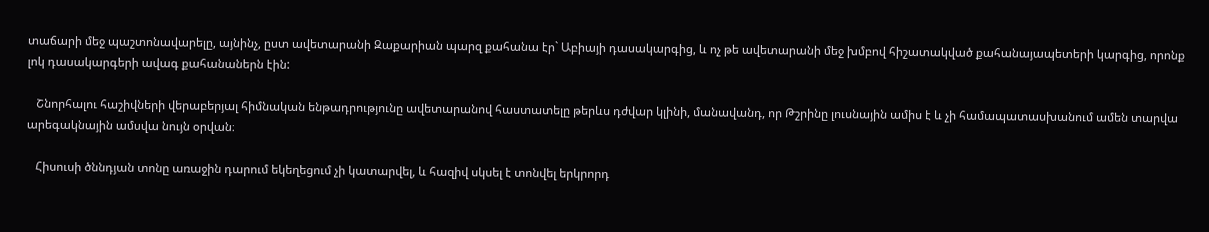տաճարի մեջ պաշտոնավարելը, այնինչ, ըստ ավետարանի Զաքարիան պարզ քահանա էր` Աբիայի դասակարգից, և ոչ թե ավետարանի մեջ խմբով հիշատակված քահանայապետերի կարգից, որոնք լոկ դասակարգերի ավագ քահանաներն էին:

   Շնորհալու հաշիվների վերաբերյալ հիմնական ենթադրությունը ավետարանով հաստատելը թերևս դժվար կլինի, մանավանդ, որ Թշրինը լուսնային ամիս է և չի համապատասխանում ամեն տարվա արեգակնային ամսվա նույն օրվան։

   Հիսուսի ծննդյան տոնը առաջին դարում եկեղեցում չի կատարվել, և հազիվ սկսել է տոնվել երկրորդ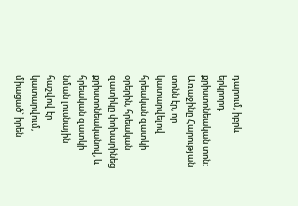դարում, իբրև երկրորդ քրիստոնեական տոն: Առաջինը Հարության տոնն էր, որ կատարվելով հրեական զատկի օրերին, հրեական զատիկը փոխարինեց քրիստոնեականով, և հրեական զատկի նման լուսնային հաշվով էր կատարվում, միացած` իրեն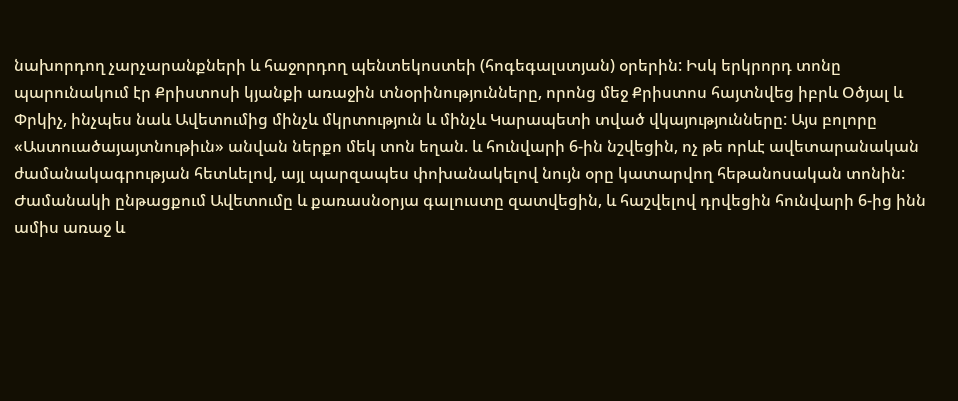նախորդող չարչարանքների և հաջորդող պենտեկոստեի (հոգեգալստյան) օրերին: Իսկ երկրորդ տոնը պարունակում էր Քրիստոսի կյանքի առաջին տնօրինությունները, որոնց մեջ Քրիստոս հայտնվեց իբրև Օծյալ և Փրկիչ, ինչպես նաև Ավետումից մինչև մկրտություն և մինչև Կարապետի տված վկայությունները: Այս բոլորը «Աստուածայայտնութիւն» անվան ներքո մեկ տոն եղան. և հունվարի 6-ին նշվեցին, ոչ թե որևէ ավետարանական ժամանակագրության հետևելով, այլ պարզապես փոխանակելով նույն օրը կատարվող հեթանոսական տոնին: Ժամանակի ընթացքում Ավետումը և քառասնօրյա գալուստը զատվեցին, և հաշվելով դրվեցին հունվարի 6-ից ինն ամիս առաջ և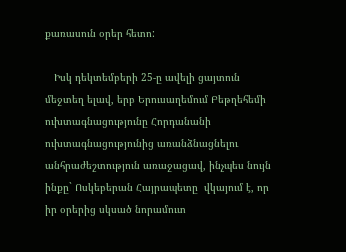քառասուն օրեր հետո:

   Իսկ դեկտեմբերի 25-ը ավելի ցայտուն մեջտեղ ելավ, երբ Երուսաղեմում Բեթղեհեմի ուխտագնացությունը Հորդանանի ուխտագնացությունից առանձնացնելու անհրաժեշտություն առաջացավ, ինչպես նույն ինքը` Ոսկեբերան Հայրապետը  վկայում է, որ իր օրերից սկսած նորամուտ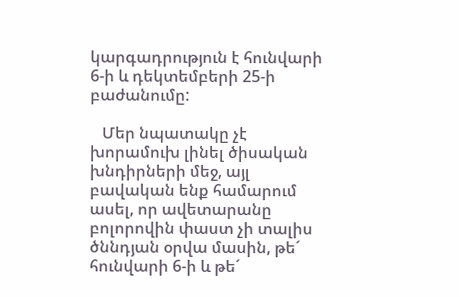կարգադրություն է հունվարի 6-ի և դեկտեմբերի 25-ի բաժանումը:

   Մեր նպատակը չէ խորամուխ լինել ծիսական խնդիրների մեջ, այլ բավական ենք համարում ասել, որ ավետարանը բոլորովին փաստ չի տալիս ծննդյան օրվա մասին, թե´ հունվարի 6-ի և թե´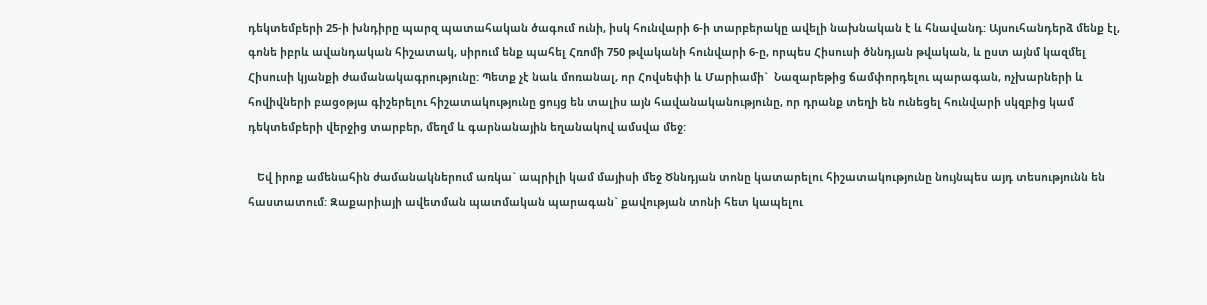դեկտեմբերի 25-ի խնդիրը պարզ պատահական ծագում ունի, իսկ հունվարի 6-ի տարբերակը ավելի նախնական է և հնավանդ: Այսուհանդերձ մենք էլ, գոնե իբրև ավանդական հիշատակ, սիրում ենք պահել Հռոմի 750 թվականի հունվարի 6-ը, որպես Հիսուսի ծննդյան թվական, և ըստ այնմ կազմել Հիսուսի կյանքի ժամանակագրությունը: Պետք չէ նաև մոռանալ, որ Հովսեփի և Մարիամի`  Նազարեթից ճամփորդելու պարագան, ոչխարների և հովիվների բացօթյա գիշերելու հիշատակությունը ցույց են տալիս այն հավանականությունը, որ դրանք տեղի են ունեցել հունվարի սկզբից կամ դեկտեմբերի վերջից տարբեր, մեղմ և գարնանային եղանակով ամսվա մեջ:

   Եվ իրոք ամենահին ժամանակներում առկա` ապրիլի կամ մայիսի մեջ Ծննդյան տոնը կատարելու հիշատակությունը նույնպես այդ տեսությունն են հաստատում: Զաքարիայի ավետման պատմական պարագան` քավության տոնի հետ կապելու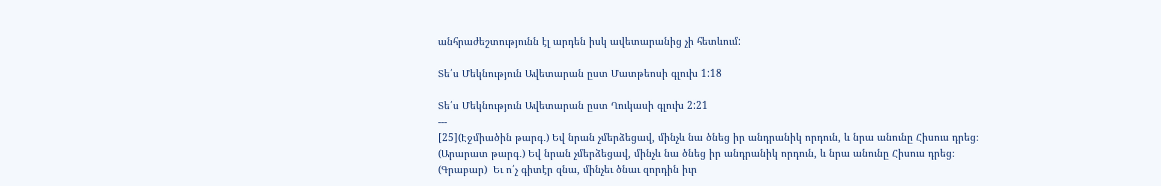անհրաժեշտությունն էլ արդեն իսկ ավետարանից չի հետևում:

Տե՛ս Մեկնություն Ավետարան ըստ Մատթեոսի գլուխ 1:18

Տե՛ս Մեկնություն Ավետարան ըստ Ղուկասի գլուխ 2:21
---
[25](Էջմիածին թարգ․) Եվ նրան չմերձեցավ, մինչև նա ծնեց իր անդրանիկ որդուն, և նրա անունը Հիսուս դրեց։
(Արարատ թարգ․) Եվ նրան չմերձեցավ, մինչև նա ծնեց իր անդրանիկ որդուն, և նրա անունը Հիսուս դրեց։
(Գրաբար)  Եւ ո՛չ գիտէր զնա, մինչեւ ծնաւ զորդին իւր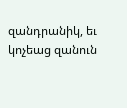զանդրանիկ, եւ կոչեաց զանուն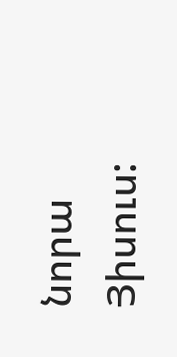նորա Յիսուս: